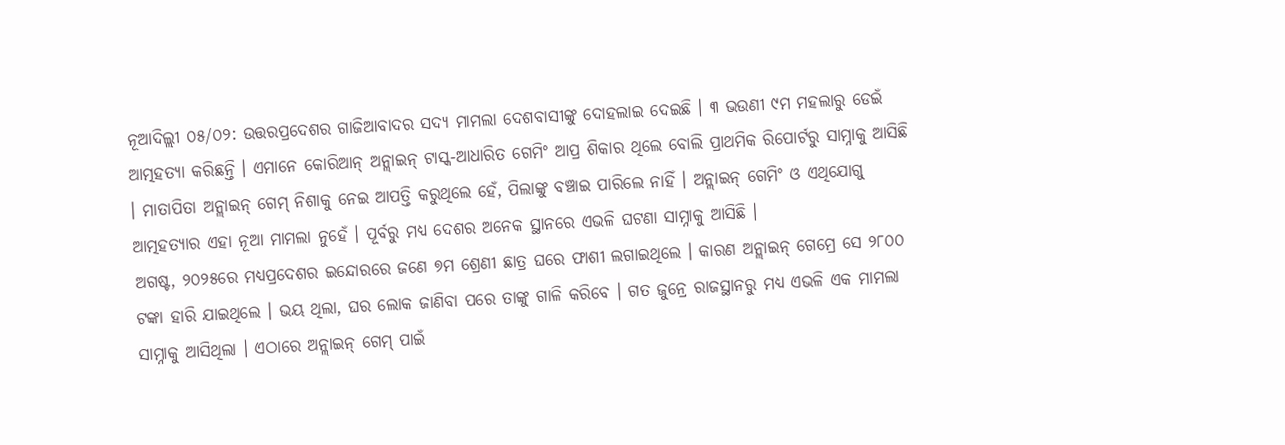ନୂଆଦିଲ୍ଲୀ ୦୫/୦୨: ଉତ୍ତରପ୍ରଦେଶର ଗାଜିଆବାଦର ସଦ୍ୟ ମାମଲା ଦେଶବାସୀଙ୍କୁ ଦୋହଲାଇ ଦେଇଛି । ୩ ଭଉଣୀ ୯ମ ମହଲାରୁ ଡେଇଁ ଆତ୍ମହତ୍ୟା କରିଛନ୍ତି । ଏମାନେ କୋରିଆନ୍ ଅନ୍ଲାଇନ୍ ଟାସ୍କ-ଆଧାରିତ ଗେମିଂ ଆପ୍ର ଶିକାର ଥିଲେ ବୋଲି ପ୍ରାଥମିକ ରିପୋର୍ଟରୁ ସାମ୍ନାକୁ ଆସିଛି । ମାତାପିତା ଅନ୍ଲାଇନ୍ ଗେମ୍ ନିଶାକୁ ନେଇ ଆପତ୍ତି କରୁଥିଲେ ହେଁ, ପିଲାଙ୍କୁ ବଞ୍ଚାଇ ପାରିଲେ ନାହିଁ । ଅନ୍ଲାଇନ୍ ଗେମିଂ ଓ ଏଥିଯୋଗୁ ଆତ୍ମହତ୍ୟାର ଏହା ନୂଆ ମାମଲା ନୁହେଁ । ପୂର୍ବରୁ ମଧ୍ୟ ଦେଶର ଅନେକ ସ୍ଥାନରେ ଏଭଳି ଘଟଣା ସାମ୍ନାକୁ ଆସିଛି ।
ଅଗଷ୍ଟ, ୨୦୨୫ରେ ମଧ୍ୟପ୍ରଦେଶର ଇନ୍ଦୋରରେ ଜଣେ ୭ମ ଶ୍ରେଣୀ ଛାତ୍ର ଘରେ ଫାଶୀ ଲଗାଇଥିଲେ । କାରଣ ଅନ୍ଲାଇନ୍ ଗେମ୍ରେ ସେ ୨୮୦୦ ଟଙ୍କା ହାରି ଯାଇଥିଲେ । ଭୟ ଥିଲା, ଘର ଲୋକ ଜାଣିବା ପରେ ତାଙ୍କୁ ଗାଳି କରିବେ । ଗତ ଜୁନ୍ରେ ରାଜସ୍ଥାନରୁ ମଧ୍ୟ ଏଭଳି ଏକ ମାମଲା ସାମ୍ନାକୁ ଆସିଥିଲା । ଏଠାରେ ଅନ୍ଲାଇନ୍ ଗେମ୍ ପାଇଁ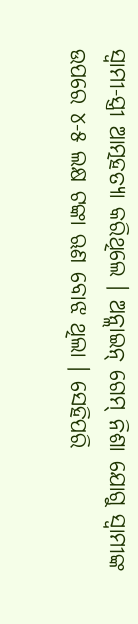ସ୍ୱାମୀ-ସ୍ତ୍ରୀ ଆତ୍ମହତ୍ୟା କରିଥିଲେ । ଅନ୍ଲାଇନ୍ ଗେମ୍ ନିଶା ଯୋଗୁ ସ୍ୱାମୀଙ୍କ ଉପରେ ୪-୫ ଲକ୍ଷ ଟଙ୍କା ଋଣ ବୋଝ ଥିଲା । ସେହିପରି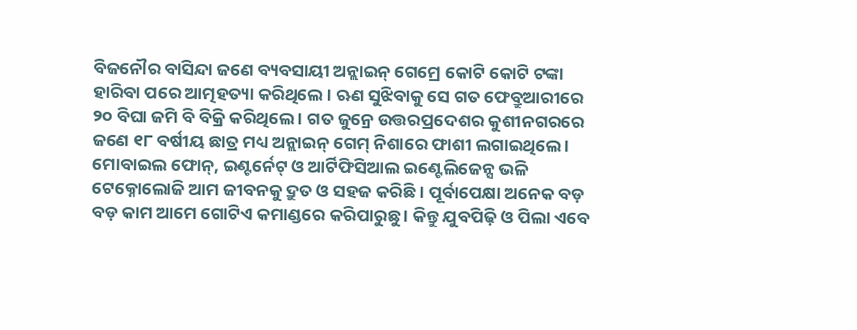ବିଜନୌର ବାସିନ୍ଦା ଜଣେ ବ୍ୟବସାୟୀ ଅନ୍ଲାଇନ୍ ଗେମ୍ରେ କୋଟି କୋଟି ଟଙ୍କା ହାରିବା ପରେ ଆତ୍ମହତ୍ୟା କରିଥିଲେ । ଋଣ ସୁଝିବାକୁ ସେ ଗତ ଫେବ୍ରୁଆରୀରେ ୨୦ ବିଘା ଜମି ବି ବିକ୍ରି କରିଥିଲେ । ଗତ ଜୁନ୍ରେ ଉତ୍ତରପ୍ରଦେଶର କୁଶୀନଗରରେ ଜଣେ ୧୮ ବର୍ଷୀୟ ଛାତ୍ର ମଧ୍ୟ ଅନ୍ଲାଇନ୍ ଗେମ୍ ନିଶାରେ ଫାଶୀ ଲଗାଇଥିଲେ । ମୋବାଇଲ ଫୋନ୍, ଇଣ୍ଟର୍ନେଟ୍ ଓ ଆର୍ଟିଫିସିଆଲ ଇଣ୍ଟେଲିଜେନ୍ସ ଭଳି ଟେକ୍ନୋଲୋଜି ଆମ ଜୀବନକୁ ଦ୍ରୁତ ଓ ସହଜ କରିଛି । ପୂର୍ବାପେକ୍ଷା ଅନେକ ବଡ଼ ବଡ଼ କାମ ଆମେ ଗୋଟିଏ କମାଣ୍ଡରେ କରିପାରୁଛୁ । କିନ୍ତୁ ଯୁବପିଢ଼ି ଓ ପିଲା ଏବେ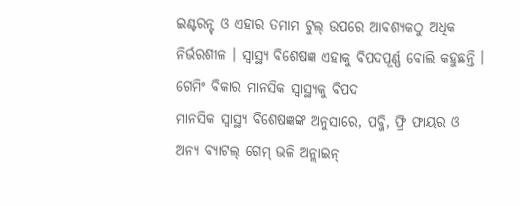ଇଣ୍ଟରନ୍ଟ୍ ଓ ଏହାର ତମାମ ଟୁଲ୍ ଉପରେ ଆବଶ୍ୟକଠୁ ଅଧିକ ନିର୍ଭରଶୀଳ । ସ୍ୱାସ୍ଥ୍ୟ ବିଶେଷଜ୍ଞ ଏହାକୁ ବିପଦପୂର୍ଣ୍ଣ ବୋଲି କହୁଛନ୍ତି ।
ଗେମିଂ ବିକାର ମାନସିକ ସ୍ୱାସ୍ଥ୍ୟକୁ ବିପଦ
ମାନସିକ ସ୍ୱାସ୍ଥ୍ୟ ବିଶେଷଜ୍ଞଙ୍କ ଅନୁସାରେ, ପବ୍ଜି, ଫ୍ରି ଫାୟର ଓ ଅନ୍ୟ ବ୍ୟାଟଲ୍ ଗେମ୍ ଭଳି ଅନ୍ଲାଇନ୍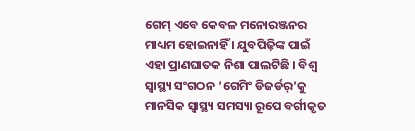ଗେମ୍ ଏବେ କେବଳ ମନୋରଞ୍ଜନର ମାଧ୍ୟମ ହୋଇନାହିଁ । ଯୁବପିଢ଼ିଙ୍କ ପାଇଁ ଏହା ପ୍ରାଣଘାତକ ନିଶା ପାଲଟିଛି । ବିଶ୍ୱ ସ୍ୱାସ୍ଥ୍ୟ ସଂଗଠନ ‘ଗେମିଂ ଡିଜର୍ଡର୍’କୁ ମାନସିକ ସ୍ୱାସ୍ଥ୍ୟ ସମସ୍ୟା ରୂପେ ବର୍ଗୀକୃତ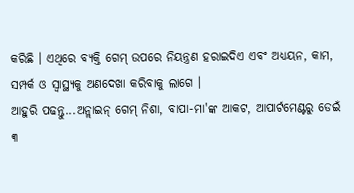କରିଛି । ଏଥିରେ ବ୍ୟକ୍ତି ଗେମ୍ ଉପରେ ନିୟନ୍ତ୍ରଣ ହରାଇଦିଏ ଏବଂ ଅଧ୍ୟୟନ, କାମ, ସମ୍ପର୍କ ଓ ସ୍ୱାସ୍ଥ୍ୟକୁ ଅଣଦେଖା କରିବାକୁ ଲାଗେ ।
ଆହୁରି ପଢନ୍ତୁ...ଅନ୍ଲାଇନ୍ ଗେମ୍ ନିଶା, ବାପା-ମା'ଙ୍କ ଆକଟ, ଆପାର୍ଟମେଣ୍ଟରୁ ଡେଇଁ ୩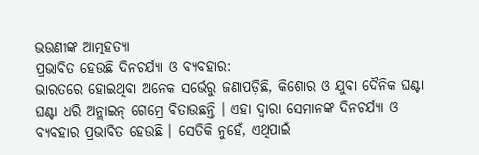ଭଉଣୀଙ୍କ ଆତ୍ମହତ୍ୟା
ପ୍ରଭାବିତ ହେଉଛି ଦିନଚର୍ଯ୍ୟା ଓ ବ୍ୟବହାର:
ଭାରତରେ ହୋଇଥିବା ଅନେକ ସର୍ଭେରୁ ଜଣାପଡ଼ିଛି, କିଶୋର ଓ ଯୁବା ଦୈନିକ ଘଣ୍ଟା ଘଣ୍ଟା ଧରି ଅନ୍ଲାଇନ୍ ଗେମ୍ରେ ବିତାଉଛନ୍ତି । ଏହା ଦ୍ୱାରା ସେମାନଙ୍କ ଦିନଚର୍ଯ୍ୟା ଓ ବ୍ୟବହାର ପ୍ରଭାବିତ ହେଉଛି । ସେତିକି ନୁହେଁ, ଏଥିପାଇଁ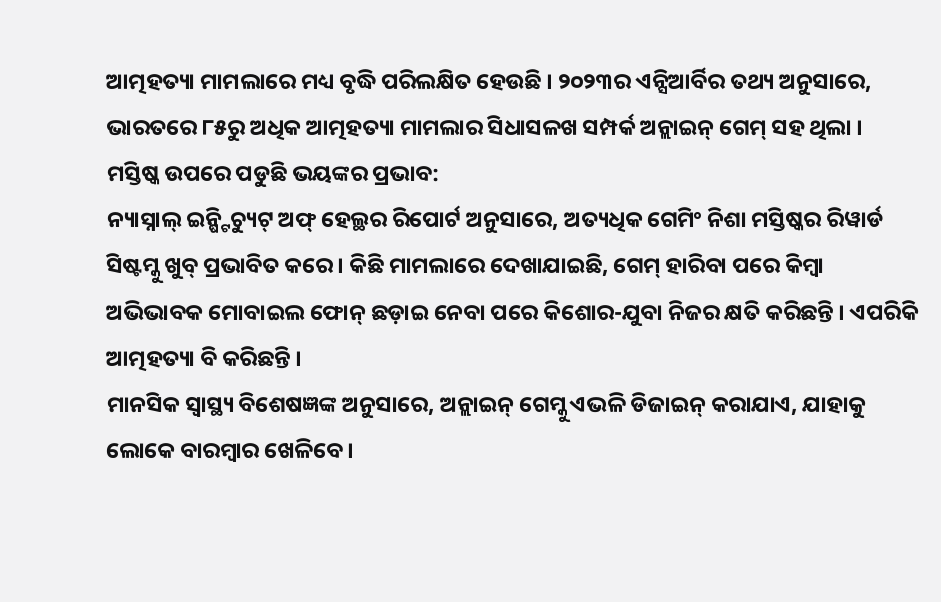ଆତ୍ମହତ୍ୟା ମାମଲାରେ ମଧ୍ୟ ବୃଦ୍ଧି ପରିଲକ୍ଷିତ ହେଉଛି । ୨୦୨୩ର ଏନ୍ସିଆର୍ବିର ତଥ୍ୟ ଅନୁସାରେ, ଭାରତରେ ୮୫ରୁ ଅଧିକ ଆତ୍ମହତ୍ୟା ମାମଲାର ସିଧାସଳଖ ସମ୍ପର୍କ ଅନ୍ଲାଇନ୍ ଗେମ୍ ସହ ଥିଲା ।
ମସ୍ତିଷ୍କ ଉପରେ ପଡୁଛି ଭୟଙ୍କର ପ୍ରଭାବ:
ନ୍ୟାସ୍ନାଲ୍ ଇନ୍ଷ୍ଟିଚ୍ୟୁଟ୍ ଅଫ୍ ହେଲ୍ଥର ରିପୋର୍ଟ ଅନୁସାରେ, ଅତ୍ୟଧିକ ଗେମିଂ ନିଶା ମସ୍ତିଷ୍କର ରିୱାର୍ଡ ସିଷ୍ଟମ୍କୁ ଖୁବ୍ ପ୍ରଭାବିତ କରେ । କିଛି ମାମଲାରେ ଦେଖାଯାଇଛି, ଗେମ୍ ହାରିବା ପରେ କିମ୍ବା ଅଭିଭାବକ ମୋବାଇଲ ଫୋନ୍ ଛଡ଼ାଇ ନେବା ପରେ କିଶୋର-ଯୁବା ନିଜର କ୍ଷତି କରିଛନ୍ତି । ଏପରିକି ଆତ୍ମହତ୍ୟା ବି କରିଛନ୍ତି ।
ମାନସିକ ସ୍ୱାସ୍ଥ୍ୟ ବିଶେଷଜ୍ଞଙ୍କ ଅନୁସାରେ, ଅନ୍ଲାଇନ୍ ଗେମ୍କୁ ଏଭଳି ଡିଜାଇନ୍ କରାଯାଏ, ଯାହାକୁ ଲୋକେ ବାରମ୍ବାର ଖେଳିବେ ।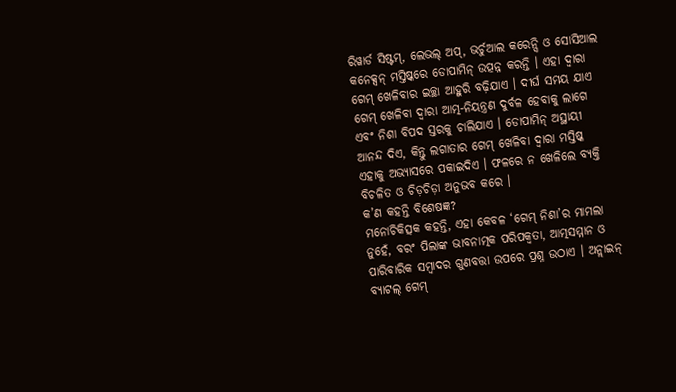ରିୱାର୍ଡ ସିଷ୍ଟମ୍, ଲେଭଲ୍ ଅପ୍, ଭର୍ଚୁଆଲ କରେନ୍ସି ଓ ସୋସିଆଲ କନେକ୍ସନ୍ ମସ୍ତିଷ୍କରେ ଡୋପାମିନ୍ ଉତ୍ପନ୍ନ କରନ୍ତି । ଏହା ଦ୍ୱାରା ଗେମ୍ ଖେଳିବାର ଇଚ୍ଛା ଆହୁରି ବଢ଼ିଯାଏ । ଦୀର୍ଘ ସମୟ ଯାଏ ଗେମ୍ ଖେଳିବା ଦ୍ୱାରା ଆତ୍ମ-ନିୟନ୍ତ୍ରଣ ଦୁର୍ବଳ ହେବାକୁ ଲାଗେ ଏବଂ ନିଶା ବିପଦ ସ୍ତରକୁ ଚାଲିଯାଏ । ଡୋପାମିନ୍ ଅସ୍ଥାୟୀ ଆନନ୍ଦ ଦିଏ, କିନ୍ତୁ ଲଗାତାର ଗେମ୍ ଖେଳିବା ଦ୍ୱାରା ମସ୍ତିଷ୍କ ଏହାକୁ ଅଭ୍ୟାସରେ ପକାଇଦିଏ । ଫଳରେ ନ ଖେଳିଲେ ବ୍ୟକ୍ତି ବିଚଳିତ ଓ ଚିଡ଼ଚିଡ଼ା ଅନୁଭବ କରେ ।
କ’ଣ କହନ୍ତି ବିଶେଷଜ୍ଞ?
ମନୋଚିକିତ୍ସକ କହନ୍ତି, ଏହା କେବଳ ‘ଗେମ୍ ନିଶା’ର ମାମଲା ନୁହେଁ, ବରଂ ପିଲାଙ୍କ ଭାବନାତ୍ମକ ପରିପକ୍ୱତା, ଆତ୍ମସମ୍ମାନ ଓ ପାରିବାରିକ ସମ୍ବାଦର ଗୁଣବତ୍ତା ଉପରେ ପ୍ରଶ୍ନ ଉଠାଏ । ଅନ୍ଲାଇନ୍ ବ୍ୟାଟଲ୍ ଗେମ୍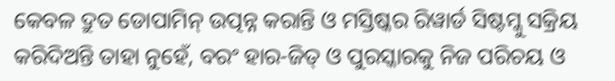କେବଳ ଦ୍ରୁତ ଡୋପାମିନ୍ ଉତ୍ପନ୍ନ କରାନ୍ତି ଓ ମସ୍ତିଷ୍କର ରିୱାର୍ଡ ସିଷ୍ଟମ୍କୁ ସକ୍ରିୟ କରିଦିଅନ୍ତି ତାହା ନୁହେଁ, ବରଂ ହାର-ଜିତ୍ ଓ ପୁରସ୍କାରକୁ ନିଜ ପରିଚୟ ଓ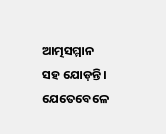ଆତ୍ମସମ୍ମାନ ସହ ଯୋଡ଼ନ୍ତି । ଯେତେବେଳେ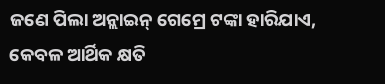ଜଣେ ପିଲା ଅନ୍ଲାଇନ୍ ଗେମ୍ରେ ଟଙ୍କା ହାରିଯାଏ, କେବଳ ଆର୍ଥିକ କ୍ଷତି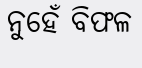ନୁହେଁ ବିଫଳ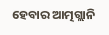ହେବାର ଆତ୍ମଗ୍ଲାନି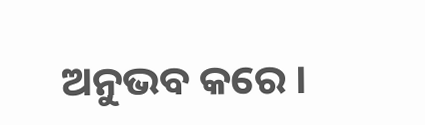ଅନୁଭବ କରେ ।